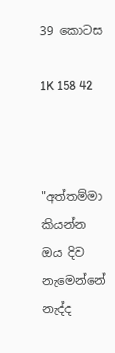39 කොටස

1K 158 42



"අත්තම්මා කියන්න ඔය දිව නැමෙන්නේ නැද්ද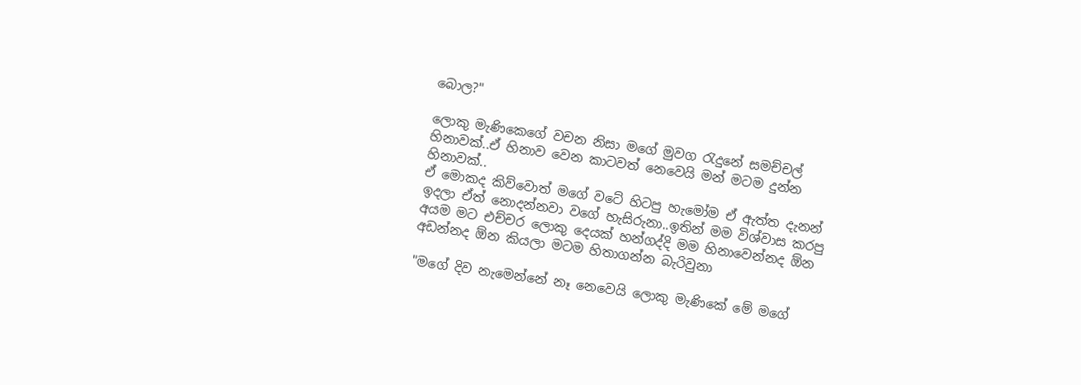බොල?"

ලොකු මැණිකෙගේ වචන නිසා මගේ මුවග රැදුනේ සමච්චල් හිනාවක්..ඒ හිනාව වෙන කාටවත් නෙවෙයි මන් මටම දුන්න හිනාවක්..
ඒ මොකද කිව්වොත් මගේ වටේ හිටපු හැමෝම ඒ ඇත්ත දැනන් ඉදලා ඒත් නොදන්නවා වගේ හැසිරුනා..ඉතින් මම විශ්වාස කරපු අයම මට එච්චර ලොකු දෙයක් හන්ගද්දි මම හිනාවෙන්නද ඕන අඩන්නද ඕන කියලා මටම හිතාගන්න බැරිවුනා

"මගේ දිව නැමෙන්නේ නෑ නෙවෙයි ලොකු මැණිකේ මේ මගේ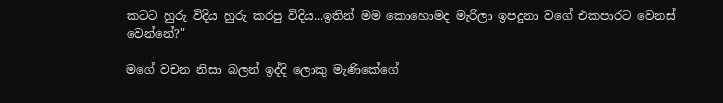කටට හුරු විදිය හුරු කරපු විදිය...ඉතින් මම කොහොමද මැරිලා ඉපදුනා වගේ එකපාරට වෙනස් වෙන්නේ?"

මගේ වචන නිසා බලන් ඉද්දි ලොකු මැණිකේගේ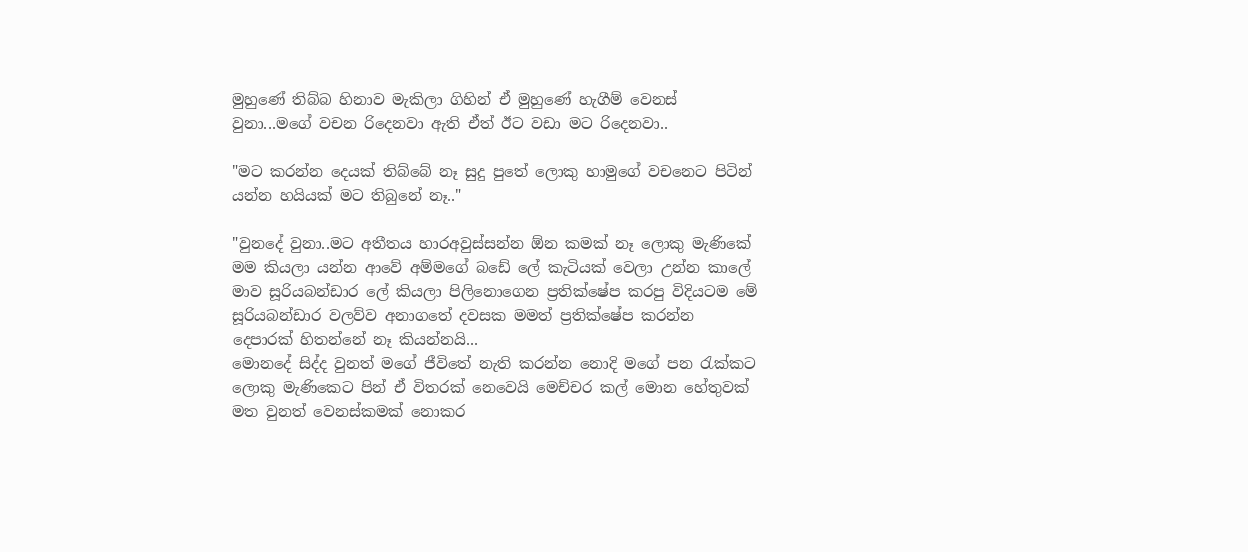මුහුණේ තිබ්බ හිනාව මැකිලා ගිහින් ඒ මුහුණේ හැගීම් වෙනස් වුනා...මගේ වචන රිදෙනවා ඇති ඒත් ඊට වඩා මට රිදෙනවා..

"මට කරන්න දෙයක් තිබ්බේ නෑ සුදු පුතේ ලොකු හාමුගේ වචනෙට පිටින් යන්න හයියක් මට තිබුනේ නෑ.."

"වුනදේ වුනා..මට අතීතය හාරඅවුස්සන්න ඕන කමක් නෑ ලොකු මැණිකේ මම කියලා යන්න ආවේ අම්මගේ බඩේ ලේ කැටියක් වෙලා උන්න කාලේ මාව සූරියබන්ඩාර ලේ කියලා පිලිනොගෙන ප්‍රතික්ෂේප කරපු විදියටම මේ සූරියබන්ඩාර වලව්ව අනාගතේ දවසක මමත් ප්‍රතික්ෂේප කරන්න දෙපාරක් හිතන්නේ නෑ කියන්නයි...
මොනදේ සිද්ද වුනත් මගේ ජීවිතේ නැති කරන්න නොදි මගේ පන රැක්කට ලොකු මැණිකෙට පින් ඒ විතරක් නෙවෙයි මෙච්චර කල් මොන හේතුවක් මත වුනත් වෙනස්කමක් නොකර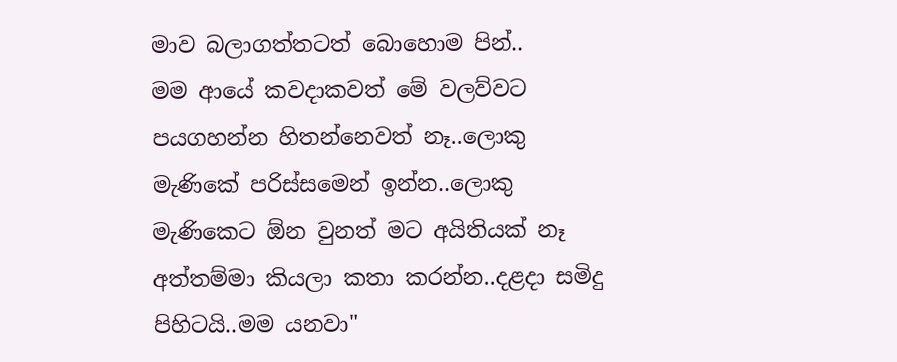මාව බලාගත්තටත් බොහොම පින්..
මම ආයේ කවදාකවත් මේ වලව්වට පයගහන්න හිතන්නෙවත් නෑ..ලොකු මැණිකේ පරිස්සමෙන් ඉන්න..ලොකු මැණිකෙට ඕන වුනත් මට අයිතියක් නෑ අත්තම්මා කියලා කතා කරන්න..දළදා සමිදු පිහිටයි..මම යනවා"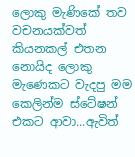ලොකු මැණිකේ තව වචනයක්වත් කියනකල් එතන නොයිද ලොකු මැණෙකට වැදපු මම කෙලින්ම ස්ටේෂන් එකට ආවා...ඇවිත්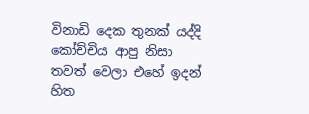විනාඩි දෙක තුනක් යද්දි කෝච්චිය ආපු නිසා තවත් වෙලා එහේ ඉදන් හිත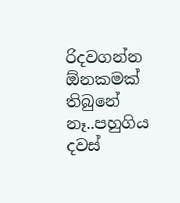රිදවගන්න ඕනකමක් තිබුනේ නෑ..පහුගිය දවස්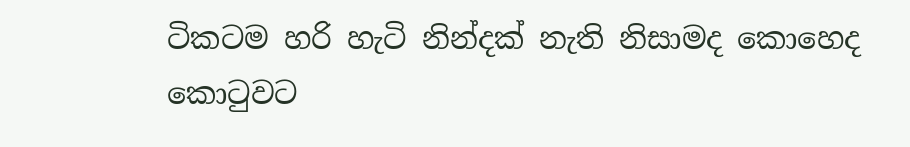ටිකටම හරි හැටි නින්දක් නැති නිසාමද කොහෙද කොටුවට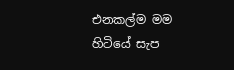එනකල්ම මම හිටියේ සැප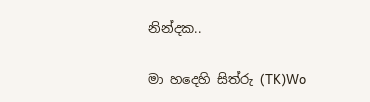නින්දක..

මා හදෙහි සිත්රු (TK)Wo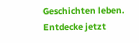Geschichten leben. Entdecke jetzt